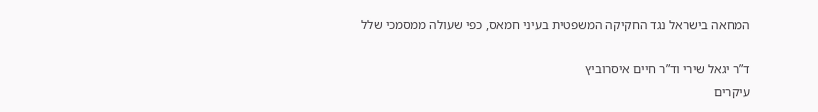המחאה בישראל נגד החקיקה המשפטית בעיני חמאס, כפי שעולה ממסמכי שלל

ד”ר יגאל שירי וד”ר חיים איסרוביץ
עיקרים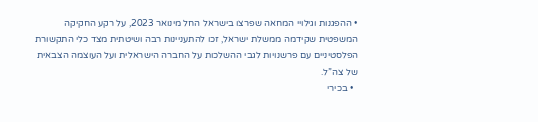• ההפגנות וגילויי המחאה שפרצו בישראל החל מינואר 2023, על רקע החקיקה המשפטית שקידמה ממשלת ישראל, זכו להתעניינות רבה ושיטתית מצד כלי התקשורת הפלסטיניים עם פרשנויות לגבי ההשלכות על החברה הישראלית ועל העוצמה הצבאית של צה”ל.
  • בכירי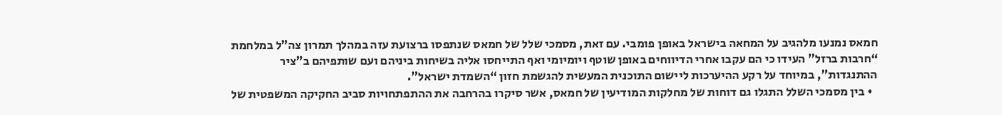חמאס נמנעו מלהגיב על המחאה בישראל באופן פומבי. עם זאת, מסמכי שלל של חמאס שנתפסו ברצועת עזה במהלך תמרון צה”ל במלחמת “חרבות ברזל” העידו כי הם עקבו אחרי הדיווחים באופן שוטף ויומיומי ואף התייחסו אליה בשיחות ביניהם ועם שותפיהם ב”ציר ההתנגדות”, במיוחד על רקע ההיערכות ליישום התוכנית המעשית להגשמת חזון “השמדת ישראל”.
  • בין מסמכי השלל התגלו גם דוחות של מחלקות המודיעין של חמאס, אשר סיקרו בהרחבה את ההתפתחויות סביב החקיקה המשפטית של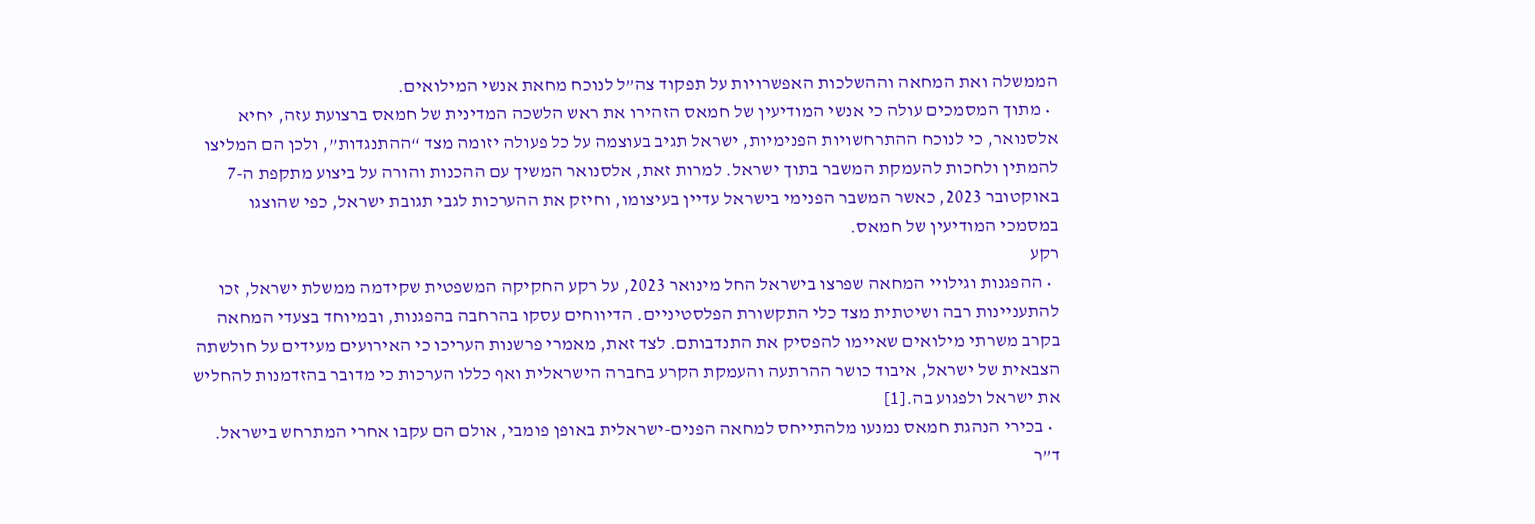הממשלה ואת המחאה וההשלכות האפשרויות על תפקוד צה”ל לנוכח מחאת אנשי המילואים.
  • מתוך המסמכים עולה כי אנשי המודיעין של חמאס הזהירו את ראש הלשכה המדינית של חמאס ברצועת עזה, יחיא אלסנואר, כי לנוכח ההתרחשויות הפנימיות, ישראל תגיב בעוצמה על כל פעולה יזומה מצד “ההתנגדות”, ולכן הם המליצו להמתין ולחכות להעמקת המשבר בתוך ישראל. למרות זאת, אלסנואר המשיך עם ההכנות והורה על ביצוע מתקפת ה-7 באוקטובר 2023, כאשר המשבר הפנימי בישראל עדיין בעיצומו, וחיזק את ההערכות לגבי תגובת ישראל, כפי שהוצגו במסמכי המודיעין של חמאס.
רקע
  • ההפגנות וגילויי המחאה שפרצו בישראל החל מינואר 2023, על רקע החקיקה המשפטית שקידמה ממשלת ישראל, זכו להתעניינות רבה ושיטתית מצד כלי התקשורת הפלסטיניים. הדיווחים עסקו בהרחבה בהפגנות, ובמיוחד בצעדי המחאה בקרב משרתי מילואים שאיימו להפסיק את התנדבותם. לצד זאת, מאמרי פרשנות העריכו כי האירועים מעידים על חולשתה הצבאית של ישראל, איבוד כושר ההרתעה והעמקת הקרע בחברה הישראלית ואף כללו הערכות כי מדובר בהזדמנות להחליש את ישראל ולפגוע בה.[1]
  • בכירי הנהגת חמאס נמנעו מלהתייחס למחאה הפנים-ישראלית באופן פומבי, אולם הם עקבו אחרי המתרחש בישראל. ד”ר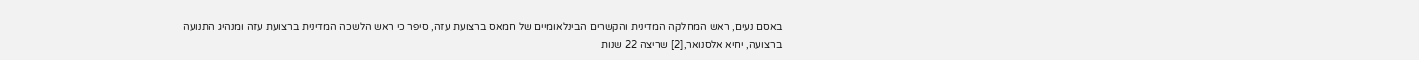באסם נעים, ראש המחלקה המדינית והקשרים הבינלאומיים של חמאס ברצועת עזה, סיפר כי ראש הלשכה המדינית ברצועת עזה ומנהיג התנועה ברצועה, יחיא אלסנואר,[2] שריצה 22 שנות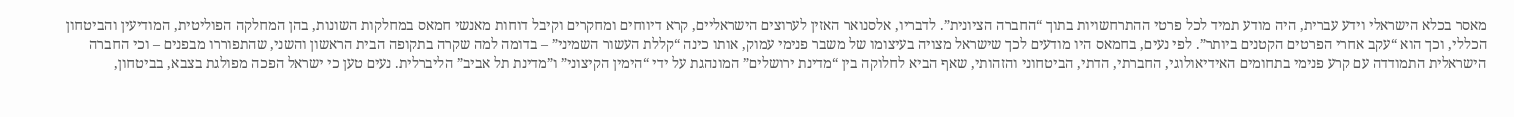מאסר בכלא הישראלי וידע עברית, היה מודע תמיד לכל פרטי ההתרחשויות בתוך “החברה הציונית”. לדבריו, אלסנואר האזין לערוצים הישראליים, קרא דיווחים ומחקרים וקיבל דוחות מאנשי חמאס במחלקות השונות, בהן המחלקה הפוליטית, המודיעין והביטחון הכללי, וכך הוא “עקב אחרי הפרטים הקטנים ביותר”. לפי נעים, בחמאס היו מודעים לכך שישראל מצויה בעיצומו של משבר פנימי עמוק, אותו כינה “קללת העשור השמיני” – בדומה למה שקרה בתקופה הבית הראשון והשני, שהתפוררו מבפנים – וכי החברה הישראלית התמודדה עם קרע פנימי בתחומים האידיאולוגי, החברתי, הדתי, הביטחוני והזהותי, שאף הביא לחלוקה בין “מדינת ירושלים” המונהגת על ידי “הימין הקיצוני” ו”מדינת תל אביב” הליברלית. נעים טען כי ישראל הפכה מפולגת בצבא, בביטחון,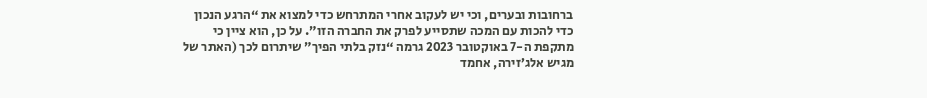ברחובות ובערים, וכי יש לעקוב אחרי המתרחש כדי למצוא את “הרגע הנכון כדי להכות עם המכה שתסייע לפרק את החברה הזו”. על כן, הוא ציין כי מתקפת ה-7 באוקטובר 2023 גרמה “נזק בלתי הפיך” שיתרום לכך (האתר של מגיש אלג’זירה, אחמד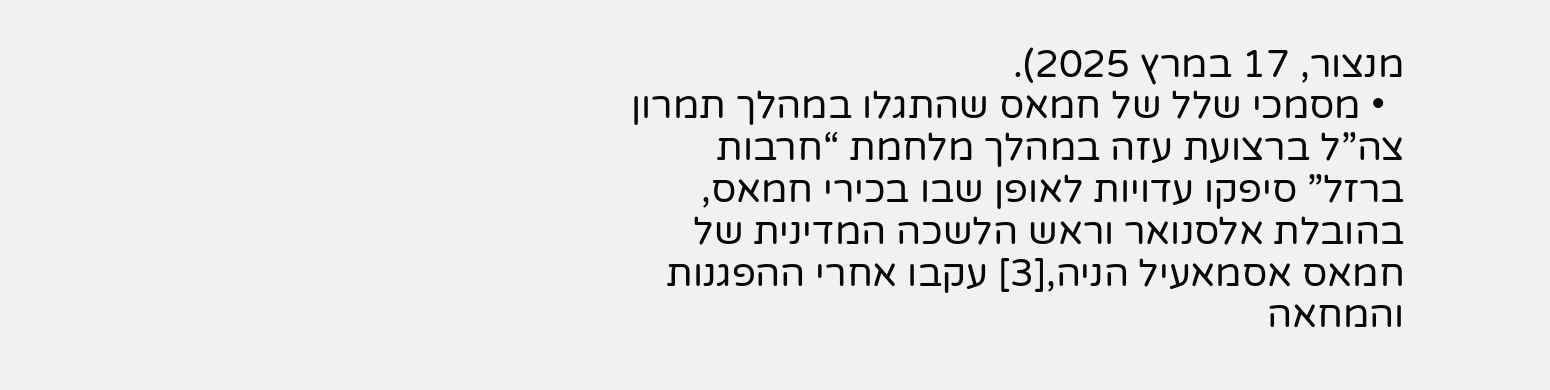מנצור, 17 במרץ 2025).
  • מסמכי שלל של חמאס שהתגלו במהלך תמרון צה”ל ברצועת עזה במהלך מלחמת “חרבות ברזל” סיפקו עדויות לאופן שבו בכירי חמאס, בהובלת אלסנואר וראש הלשכה המדינית של חמאס אסמאעיל הניה,[3] עקבו אחרי ההפגנות והמחאה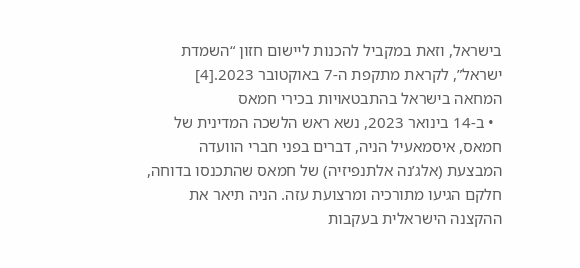בישראל, וזאת במקביל להכנות ליישום חזון “השמדת ישראל”, לקראת מתקפת ה-7 באוקטובר 2023.[4]
המחאה בישראל בהתבטאויות בכירי חמאס
  • ב-14 בינואר 2023, נשא ראש הלשכה המדינית של חמאס, איסמאעיל הניה, דברים בפני חברי הוועדה המבצעת (אלג’נה אלתנפיזיה) של חמאס שהתכנסו בדוחה, חלקם הגיעו מתורכיה ומרצועת עזה. הניה תיאר את ההקצנה הישראלית בעקבות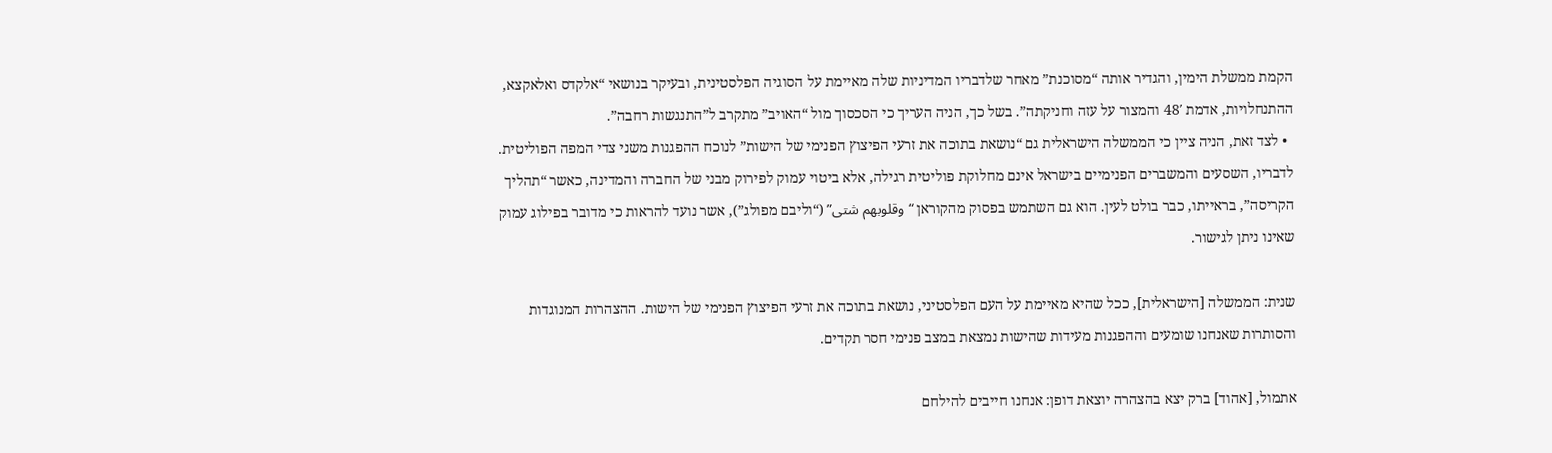הקמת ממשלת הימין, והגדיר אותה “מסוכנת” מאחר שלדבריו המדיניות שלה מאיימת על הסוגיה הפלסטינית, ובעיקר בנושאי “אלקדס ואלאקצא, ההתנחלויות, אדמת 48′ והמצור על עזה וחניקתה”. בשל כך, הניה העריך כי הסכסוך מול “האויב” מתקרב ל”התנגשות רחבה”.
  • לצד זאת, הניה ציין כי הממשלה הישראלית גם “נושאת בתוכה את זרעי הפיצוץ הפנימי של הישות” לנוכח ההפגנות משני צדי המפה הפוליטית. לדבריו, השסעים והמשברים הפנימיים בישראל אינם מחלוקת פוליטית רגילה, אלא ביטוי עמוק לפירוק מבני של החברה והמדינה, כאשר “תהליך הקריסה”, בראייתו, כבר בולט לעין. הוא גם השתמש בפסוק מהקוראן “وقلوبهم شتى” (“וליבם מפולג”), אשר נועד להראות כי מדובר בפילוג עמוק שאינו ניתן לגישור.

שנית: הממשלה [הישראלית], ככל שהיא מאיימת על העם הפלסטיני, נושאת בתוכה את זרעי הפיצוץ הפנימי של הישות. ההצהרות המנוגדות והסותרות שאנחנו שומעים וההפגנות מעידות שהישות נמצאת במצב פנימי חסר תקדים.

אתמול, [אהוד] ברק יצא בהצהרה יוצאת דופן: אנחנו חייבים להילחם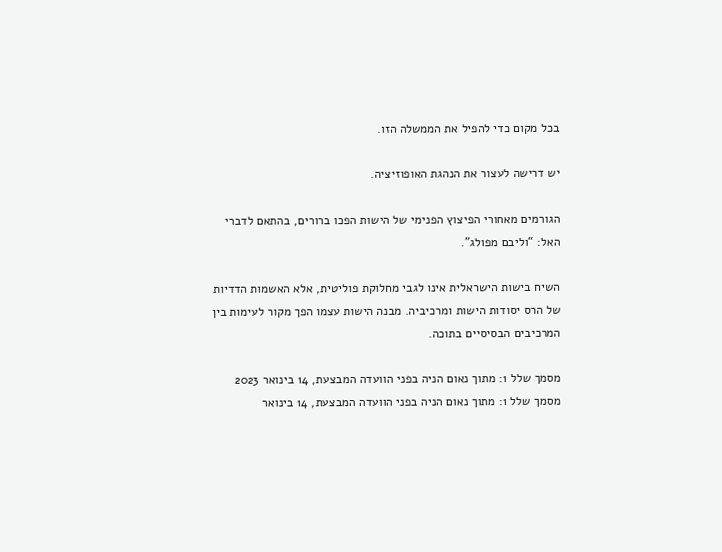בכל מקום כדי להפיל את הממשלה הזו.

יש דרישה לעצור את הנהגת האופוזיציה.

הגורמים מאחורי הפיצוץ הפנימי של הישות הפכו ברורים, בהתאם לדברי האל: “וליבם מפולג”.

השיח בישות הישראלית אינו לגבי מחלוקת פוליטית, אלא האשמות הדדיות של הרס יסודות הישות ומרכיביה. מבנה הישות עצמו הפך מקור לעימות בין המרכיבים הבסיסיים בתוכה.

מסמך שלל 1: מתוך נאום הניה בפני הוועדה המבצעת, 14 בינואר 2023
מסמך שלל 1: מתוך נאום הניה בפני הוועדה המבצעת, 14 בינואר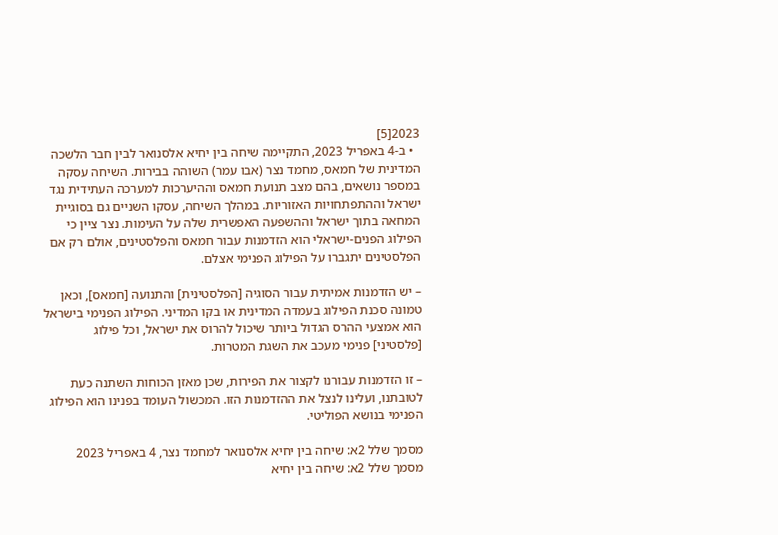2023[5]
  • ב-4 באפריל 2023, התקיימה שיחה בין יחיא אלסנואר לבין חבר הלשכה המדינית של חמאס, מחמד נצר (אבו עמר) השוהה בבירות. השיחה עסקה במספר נושאים, בהם מצב תנועת חמאס וההיערכות למערכה העתידית נגד ישראל וההתפתחויות האזוריות. במהלך השיחה, עסקו השניים גם בסוגיית המחאה בתוך ישראל וההשפעה האפשרית שלה על העימות. נצר ציין כי הפילוג הפנים-ישראלי הוא הזדמנות עבור חמאס והפלסטינים, אולם רק אם הפלסטינים יתגברו על הפילוג הפנימי אצלם.

– יש הזדמנות אמיתית עבור הסוגיה [הפלסטינית] והתנועה [חמאס], וכאן טמונה סכנת הפילוג בעמדה המדינית או בקו המדיני. הפילוג הפנימי בישראל הוא אמצעי ההרס הגדול ביותר שיכול להרוס את ישראל, וכל פילוג [פלסטיני] פנימי מעכב את השגת המטרות.

– זו הזדמנות עבורנו לקצור את הפירות, שכן מאזן הכוחות השתנה כעת לטובתנו, ועלינו לנצל את ההזדמנות הזו. המכשול העומד בפנינו הוא הפילוג הפנימי בנושא הפוליטי.

מסמך שלל 2א: שיחה בין יחיא אלסנואר למחמד נצר, 4 באפריל 2023
מסמך שלל 2א: שיחה בין יחיא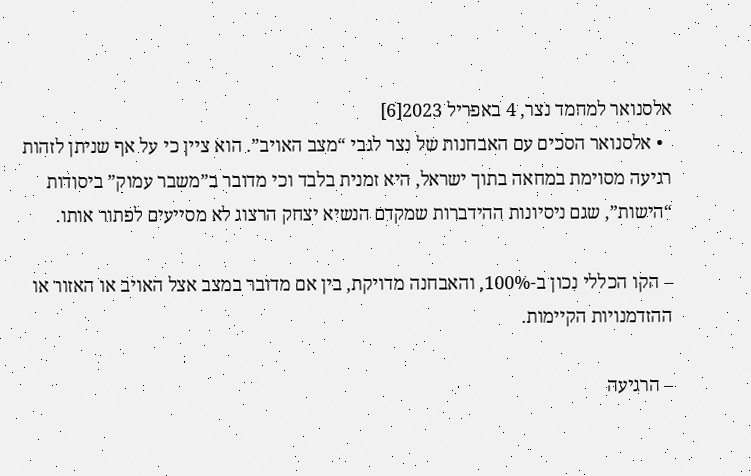אלסנואר למחמד נצר, 4 באפריל 2023[6]
  • אלסנואר הסכים עם האבחנות של נצר לגבי “מצב האויב”. הוא ציין כי על אף שניתן לזהות רגיעה מסוימת במחאה בתוך ישראל, היא זמנית בלבד וכי מדובר ב”משבר עמוק” ביסודות “הישות”, שגם ניסיונות ההידברות שמקדם הנשיא יצחק הרצוג לא מסייעים לפתור אותו.

– הקו הכללי נכון ב-100%, והאבחנה מדויקת, בין אם מדובר במצב אצל האויב או האזור או ההזדמנויות הקיימות.

– הרגיעה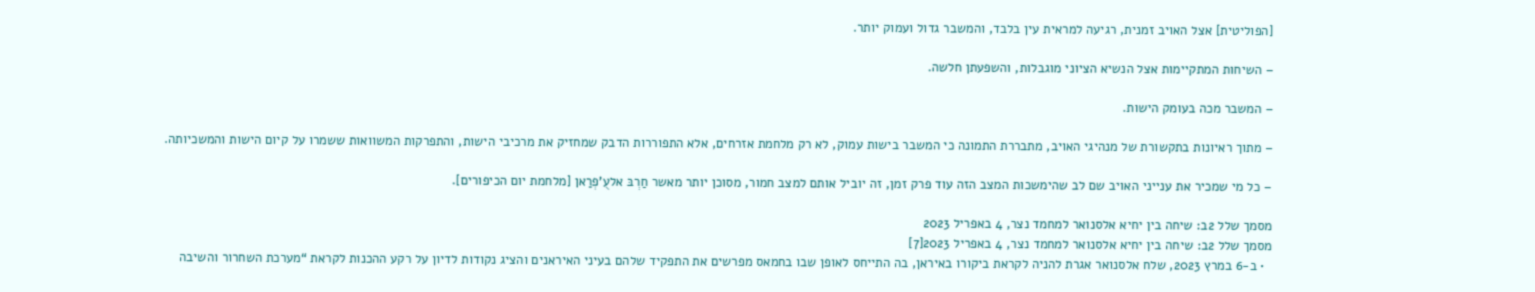[הפוליטית] אצל האויב זמנית, רגיעה למראית עין בלבד, והמשבר גדול ועמוק יותר.

– השיחות המתקיימות אצל הנשיא הציוני מוגבלות, והשפעתן חלשה.

– המשבר מכה בעומק הישות.

– מתוך ראיונות בתקשורת של מנהיגי האויב, מתבררת התמונה כי המשבר בישות עמוק, לא רק מלחמת אזרחים, אלא התפוררות הדבק שמחזיק את מרכיבי הישות, והתפרקות המשוואות ששמרו על קיום הישות והמשכיותה.

– כל מי שמכיר את ענייני האויב שם לב שהימשכות המצב הזה עוד פרק זמן, זה יוביל אותם למצב חמור, מסוכן יותר מאשר חַרְבּ אלעֻ’פְרַאן [מלחמת יום הכיפורים].

מסמך שלל 2ב: שיחה בין יחיא אלסנואר למחמד נצר, 4 באפריל 2023
מסמך שלל 2ב: שיחה בין יחיא אלסנואר למחמד נצר, 4 באפריל 2023[7]
  • ב-6 במרץ 2023, שלח אלסנואר אגרת להניה לקראת ביקורו באיראן, בה התייחס לאופן שבו בחמאס מפרשים את התפקיד שלהם בעיני האיראנים והציג נקודות לדיון על רקע ההכנות לקראת “מערכת השחרור והשיבה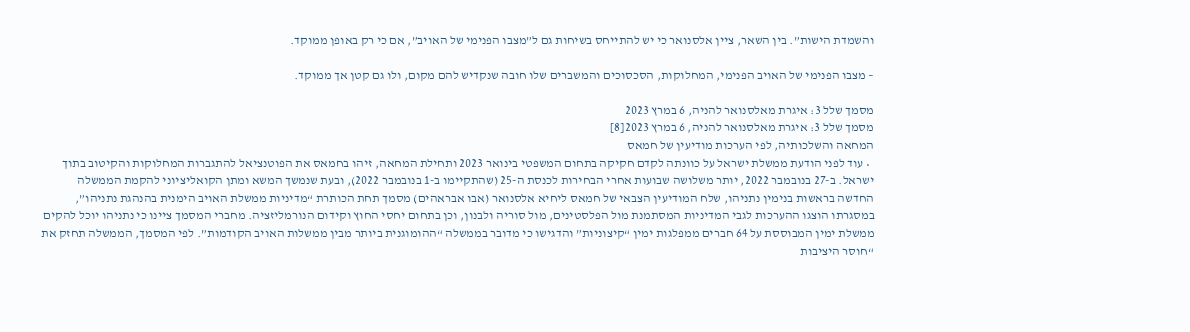והשמדת הישות”. בין השאר, ציין אלסנואר כי יש להתייחס בשיחות גם ל”מצבו הפנימי של האויב”, אם כי רק באופן ממוקד.

– מצבו הפנימי של האויב הפנימי, המחלוקות, הסכסוכים והמשברים שלו חובה שנקדיש להם מקום, ולו גם קטן אך ממוקד.

מסמך שלל 3: איגרת מאלסנואר להניה, 6 במרץ 2023
מסמך שלל 3: איגרת מאלסנואר להניה, 6 במרץ 2023[8]
המחאה והשלכותיה, לפי הערכות מודיעין של חמאס
  • עוד לפני הודעת ממשלת ישראל על כוונתה לקדם חקיקה בתחום המשפטי בינואר 2023 ותחילת המחאה, זיהו בחמאס את הפוטנציאל להתגברות המחלוקות והקיטוב בתוך ישראל. ב-27 בנובמבר 2022, יותר משלושה שבועות אחרי הבחירות לכנסת ה-25 (שהתקיימו ב-1 בנובמבר 2022), ובעת שנמשך המשא ומתן הקואליציוני להקמת הממשלה החדשה בראשות בנימין נתניהו, שלח המודיעין הצבאי של חמאס ליחיא אלסנואר (אבו אבראהים) מסמך תחת הכותרת “מדיניות ממשלת האויב הימנית בהנהגת נתניהו”, במסגרתו הוצגו ההערכות לגבי המדיניות המסתמנת מול הפלסטינים, מול סוריה ולבנון, וכן בתחום יחסי החוץ וקידום הנורמליזציה. מחברי המסמך ציינו כי נתניהו יוכל להקים ממשלת ימין המבוססת על 64 חברים ממפלגות ימין “קיצוניות” והדגישו כי מדובר בממשלה “ההומוגנית ביותר מבין ממשלות האויב הקודמות”. לפי המסמך, הממשלה תחזק את “חוסר היציבות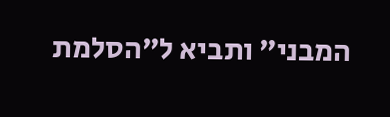המבני” ותביא ל”הסלמת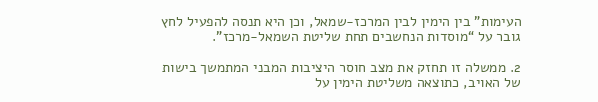העימות” בין הימין לבין המרכז-שמאל, וכן היא תנסה להפעיל לחץ גובר על “מוסדות הנחשבים תחת שליטת השמאל-מרכז”.

2. ממשלה זו תחזק את מצב חוסר היציבות המבני המתמשך בישות של האויב, כתוצאה משליטת הימין על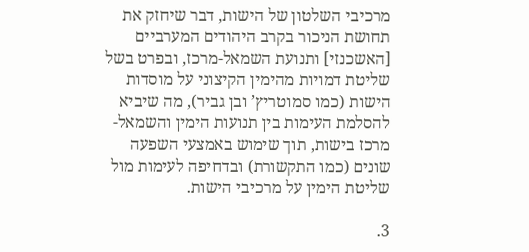מרכיבי השלטון של הישות, דבר שיחזק את תחושת הניכור בקרב היהודים המערביים [האשכנזי] ותנועת השמאל-מרכז, ובפרט בשל שליטת דמויות מהימין הקיצוני על מוסדות הישות (כמו סמוטריץ’ ובן גביר), מה שיביא להסלמת העימות בין תנועות הימין והשמאל-מרכז בישות, תוך שימוש באמצעי השפעה שונים (כמו התקשורת) ובדחיפה לעימות מול שליטת הימין על מרכיבי הישות.

3.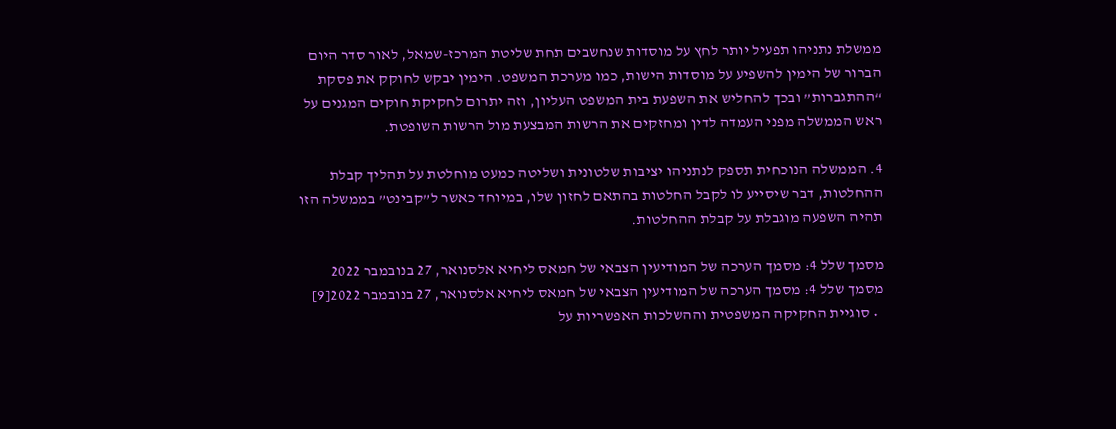ממשלת נתניהו תפעיל יותר לחץ על מוסדות שנחשבים תחת שליטת המרכז-שמאל, לאור סדר היום הברור של הימין להשפיע על מוסדות הישות, כמו מערכת המשפט. הימין יבקש לחוקק את פסקת “ההתגברות” ובכך להחליש את השפעת בית המשפט העליון, וזה יתרום לחקיקת חוקים המגנים על ראש הממשלה מפני העמדה לדין ומחזקים את הרשות המבצעת מול הרשות השופטת.

4. הממשלה הנוכחית תספק לנתניהו יציבות שלטונית ושליטה כמעט מוחלטת על תהליך קבלת ההחלטות, דבר שיסייע לו לקבל החלטות בהתאם לחזון שלו, במיוחד כאשר ל”קבינט” בממשלה הזו תהיה השפעה מוגבלת על קבלת ההחלטות.

מסמך שלל 4: מסמך הערכה של המודיעין הצבאי של חמאס ליחיא אלסנואר, 27 בנובמבר 2022
מסמך שלל 4: מסמך הערכה של המודיעין הצבאי של חמאס ליחיא אלסנואר, 27 בנובמבר 2022[9]
  • סוגיית החקיקה המשפטית וההשלכות האפשריות על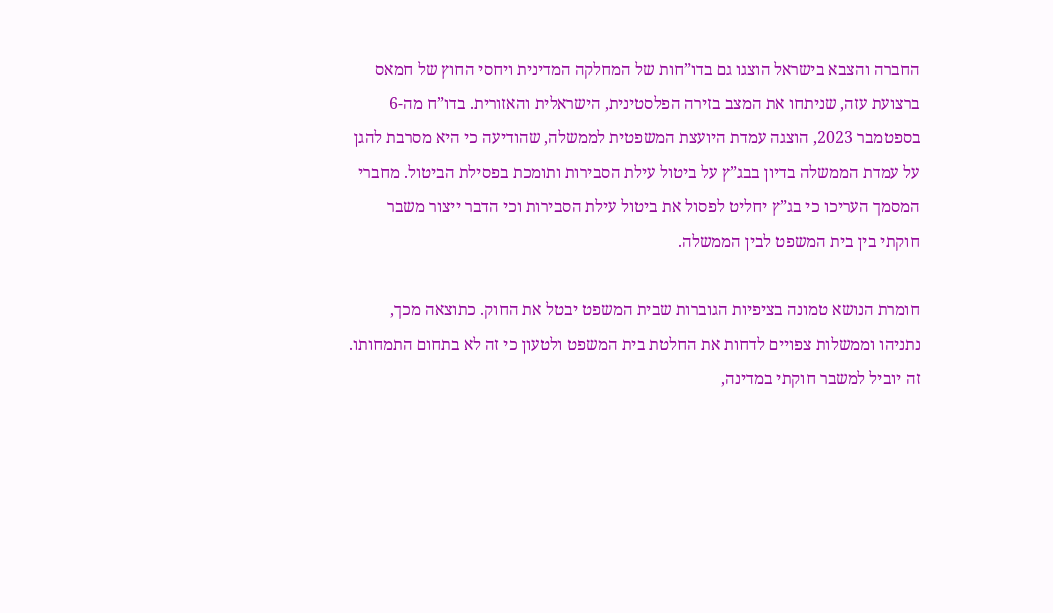החברה והצבא בישראל הוצגו גם בדו”חות של המחלקה המדינית ויחסי החוץ של חמאס ברצועת עזה, שניתחו את המצב בזירה הפלסטינית, הישראלית והאזורית. בדו”ח מה-6 בספטמבר 2023, הוצגה עמדת היועצת המשפטית לממשלה, שהודיעה כי היא מסרבת להגן על עמדת הממשלה בדיון בבג”ץ על ביטול עילת הסבירות ותומכת בפסילת הביטול. מחברי המסמך העריכו כי בג”ץ יחליט לפסול את ביטול עילת הסבירות וכי הדבר ייצור משבר חוקתי בין בית המשפט לבין הממשלה.

חומרת הנושא טמונה בציפיות הגוברות שבית המשפט יבטל את החוק. כתוצאה מכך, נתניהו וממשלות צפויים לדחות את החלטת בית המשפט ולטעון כי זה לא בתחום התמחותו. זה יוביל למשבר חוקתי במדינה,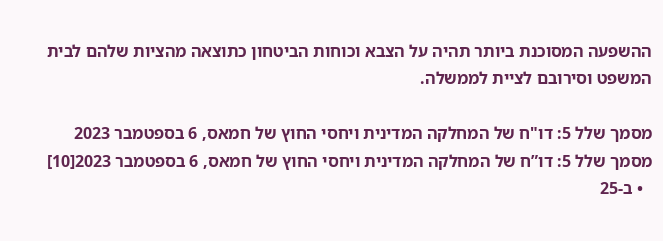ההשפעה המסוכנת ביותר תהיה על הצבא וכוחות הביטחון כתוצאה מהציות שלהם לבית המשפט וסירובם לציית לממשלה.

מסמך שלל 5: דו"ח של המחלקה המדינית ויחסי החוץ של חמאס, 6 בספטמבר 2023
מסמך שלל 5: דו”ח של המחלקה המדינית ויחסי החוץ של חמאס, 6 בספטמבר 2023[10]
  • ב-25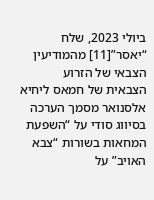ביולי 2023, שלח “יאסר”[11] מהמודיעין הצבאי של הזרוע הצבאית של חמאס ליחיא אלסנואר מסמך הערכה בסיווג סודי על “השפעת המחאות בשורות “צבא האויב” על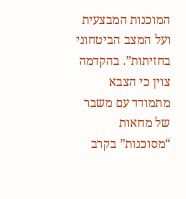המוכנות המבצעית ועל המצב הביטחוני בחזיתות”. בהקדמה צוין כי הצבא מתמודד עם משבר של מחאות “מסוכנות” בקרב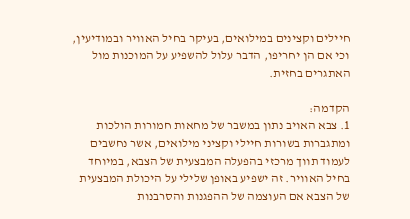חיילים וקצינים במילואים, בעיקר בחיל האוויר ובמודיעין, וכי אם הן יחריפו, הדבר עלול להשפיע על המוכנות מול האתגרים בחזית.

הקדמה:
1. צבא האויב נתון במשבר של מחאות חמורות הולכות ומתגברות בשורות חיילי וקציני מילואים, אשר נחשבים לעמוד תווך מרכזי בהפעלה המבצעית של הצבא, במיוחד בחיל האוויר. זה ישפיע באופן שלילי על היכולת המבצעית של הצבא אם העוצמה של ההפגנות והסרבנות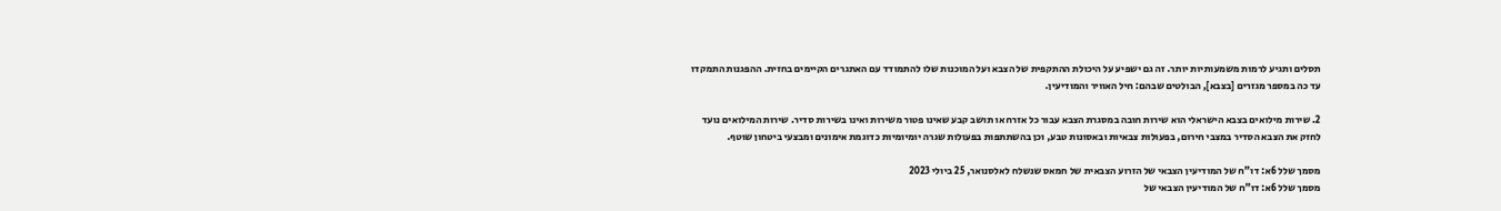תסלים ותגיע לרמות משמעותיות יותר. זה גם ישפיע על היכולת ההתקפית של הצבא ועל המוכנות שלו להתמודד עם האתגרים הקיימים בחזית. ההפגנות התמקדו עד כה במספר מגזרים [בצבא], הבולטים שבהם: חיל האוויר והמודיעין.

2. שירות מילואים בצבא הישראלי הוא שירות חובה במסגרת הצבא עבור כל אזרח או תושב קבע שאינו פטור משירות ואינו בשירות סדיר. שירות המילואים נועד לחזק את הצבא הסדיר במצבי חירום, בפעולות צבאיות ובאסונות טבע, וכן בהשתתפות בפעולות שגרה יומיומיות כדוגמת אימונים ומבצעי ביטחון שוטף.

מסמך שלל 6א: דו"ח של המודיעין הצבאי של הזרוע הצבאית של חמאס שנשלח לאלסנואר, 25 ביולי 2023
מסמך שלל 6א: דו”ח של המודיעין הצבאי של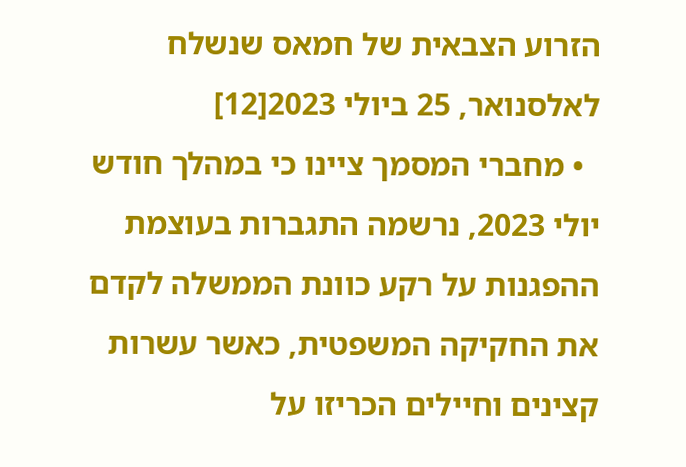הזרוע הצבאית של חמאס שנשלח לאלסנואר, 25 ביולי 2023[12]
  • מחברי המסמך ציינו כי במהלך חודש יולי 2023, נרשמה התגברות בעוצמת ההפגנות על רקע כוונת הממשלה לקדם את החקיקה המשפטית, כאשר עשרות קצינים וחיילים הכריזו על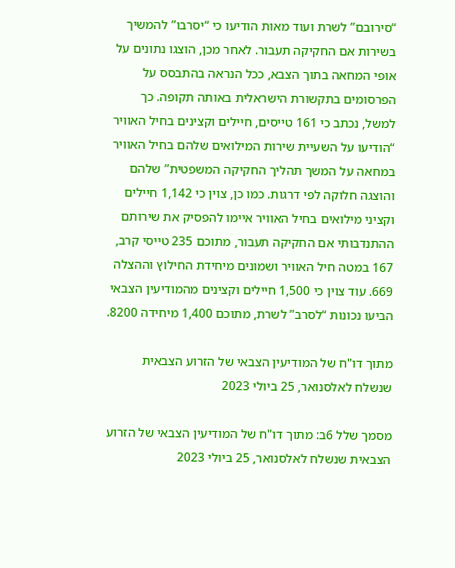“סירובם” לשרת ועוד מאות הודיעו כי “יסרבו” להמשיך בשירות אם החקיקה תעבור. לאחר מכן, הוצגו נתונים על אופי המחאה בתוך הצבא, ככל הנראה בהתבסס על הפרסומים בתקשורת הישראלית באותה תקופה. כך למשל, נכתב כי 161 טייסים, חיילים וקצינים בחיל האוויר “הודיעו על השעיית שירות המילואים שלהם בחיל האוויר במחאה על המשך תהליך החקיקה המשפטית” שלהם והוצגה חלוקה לפי דרגות. כמו כן, צוין כי 1,142 חיילים וקציני מילואים בחיל האוויר איימו להפסיק את שירותם ההתנדבותי אם החקיקה תעבור, מתוכם 235 טייסי קרב, 167 במטה חיל האוויר ושמונים מיחידת החילוץ וההצלה 669. עוד צוין כי 1,500 חיילים וקצינים מהמודיעין הצבאי הביעו נכונות “לסרב” לשרת, מתוכם 1,400 מיחידה 8200.

מתוך דו"ח של המודיעין הצבאי של הזרוע הצבאית שנשלח לאלסנואר, 25 ביולי 2023

מסמך שלל 6ב: מתוך דו"ח של המודיעין הצבאי של הזרוע הצבאית שנשלח לאלסנואר, 25 ביולי 2023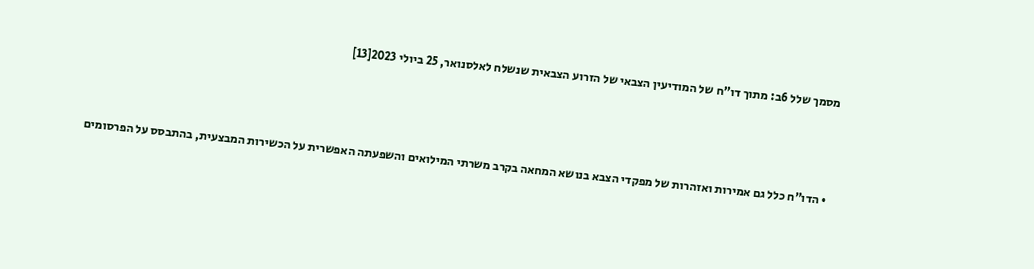מסמך שלל 6ב: מתוך דו”ח של המודיעין הצבאי של הזרוע הצבאית שנשלח לאלסנואר, 25 ביולי 2023[13]



  • הדו”ח כלל גם אמירות ואזהרות של מפקדי הצבא בנושא המחאה בקרב משרתי המילואים והשפעתה האפשרית על הכשירות המבצעית, בהתבסס על הפרסומים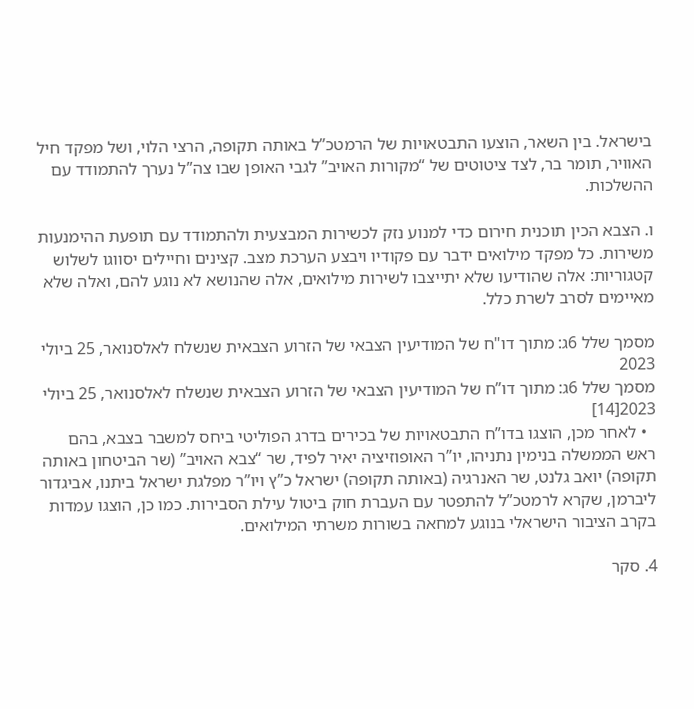בישראל. בין השאר, הוצעו התבטאויות של הרמטכ”ל באותה תקופה, הרצי הלוי, ושל מפקד חיל האוויר, תומר בר, לצד ציטוטים של “מקורות האויב” לגבי האופן שבו צה”ל נערך להתמודד עם ההשלכות.

ו. הצבא הכין תוכנית חירום כדי למנוע נזק לכשירות המבצעית ולהתמודד עם תופעת ההימנעות משירות. כל מפקד מילואים ידבר עם פקודיו ויבצע הערכת מצב. קצינים וחיילים יסווגו לשלוש קטגוריות: אלה שהודיעו שלא יתייצבו לשירות מילואים, אלה שהנושא לא נוגע להם, ואלה שלא מאיימים לסרב לשרת כלל.

מסמך שלל 6ג: מתוך דו"ח של המודיעין הצבאי של הזרוע הצבאית שנשלח לאלסנואר, 25 ביולי 2023
מסמך שלל 6ג: מתוך דו”ח של המודיעין הצבאי של הזרוע הצבאית שנשלח לאלסנואר, 25 ביולי 2023[14]
  • לאחר מכן, הוצגו בדו”ח התבטאויות של בכירים בדרג הפוליטי ביחס למשבר בצבא, בהם ראש הממשלה בנימין נתניהו, יו”ר האופוזיציה יאיר לפיד, שר “צבא האויב” (שר הביטחון באותה תקופה) יואב גלנט, שר האנרגיה (באותה תקופה) ישראל כ”ץ ויו”ר מפלגת ישראל ביתנו, אביגדור ליברמן, שקרא לרמטכ”ל להתפטר עם העברת חוק ביטול עילת הסבירות. כמו כן, הוצגו עמדות בקרב הציבור הישראלי בנוגע למחאה בשורות משרתי המילואים.

4. סקר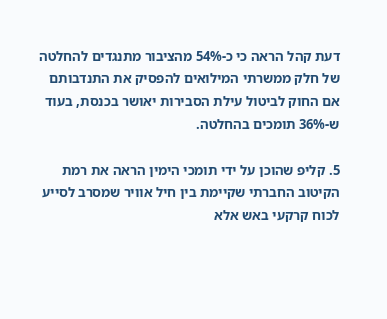דעת קהל הראה כי כ-54% מהציבור מתנגדים להחלטה של חלק ממשרתי המילואים להפסיק את התנדבותם אם החוק לביטול עילת הסבירות יאושר בכנסת, בעוד ש-36% תומכים בהחלטה.

5. קליפ שהוכן על ידי תומכי הימין הראה את רמת הקיטוב החברתי שקיימת בין חיל אוויר שמסרב לסייע לכוח קרקעי באש אלא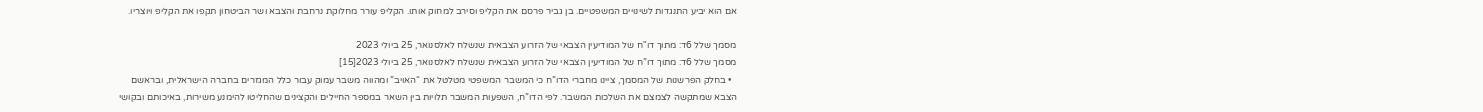אם הוא יביע התנגדות לשינויים המשפטיים. בן גביר פרסם את הקליפ וסירב למחוק אותו. הקליפ עורר מחלוקת נרחבת והצבא ושר הביטחון תקפו את הקליפ ויוצריו.

מסמך שלל 6ד: מתוך דו"ח של המודיעין הצבאי של הזרוע הצבאית שנשלח לאלסנואר, 25 ביולי 2023
מסמך שלל 6ד: מתוך דו”ח של המודיעין הצבאי של הזרוע הצבאית שנשלח לאלסנואר, 25 ביולי 2023[15]
  • בחלק הפרשנות של המסמך, ציינו מחברי הדו”ח כי המשבר המשפטי מטלטל את “האויב” ומהווה משבר עמוק עבור כלל המגזרים בחברה הישראלית, ובראשם הצבא שמתקשה לצמצם את השלכות המשבר. לפי הדו”ח, השפעות המשבר תלויות בין השאר במספר החיילים והקצינים שהחליטו להימנע משירות, באיכותם ובקושי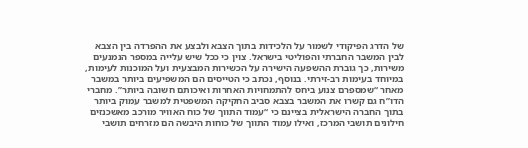של הדרג הפיקודי לשמור על הלכידות בתוך הצבא ולבצע את ההפרדה בין הצבא לבין המשבר החברתי והפוליטי בישראל. צוין כי ככל שיש עלייה במספר הנמנעים משירות, כך גוברת ההשפעה הישירה על הכשירות המבצעית ועל המוכנות לעימות, במיוחד בעימות רב-זירתי. בנוסף, נכתב כי הטייסים הם המשפיעים ביותר במשבר מאחר “שמספרם צנוע ביחס להתמחויות האחרות ואיכותם חשובה ביותר”. מחברי הדו”ח גם קשרו את המשבר בצבא סביב החקיקה המשפטית למשבר עמוק ביותר בתוך החברה הישראלית בציינם כי “עמוד התווך של כוח האוויר מורכב מאשכנזים חילונים תושבי המרכז, ואילו עמוד התווך של כוחות היבשה הם מזרחים תושבי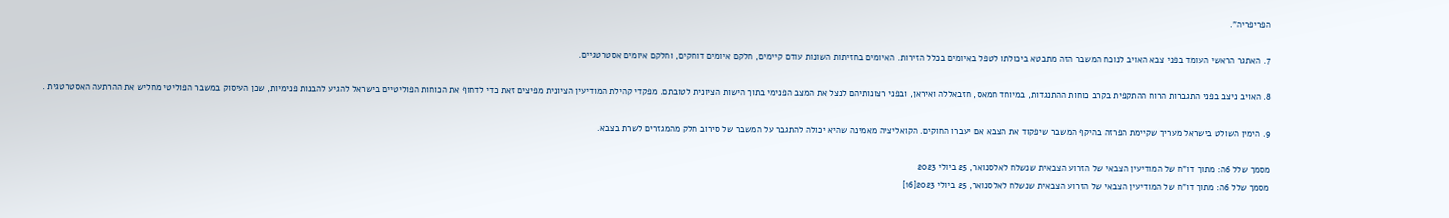הפריפריה”.

7. האתגר הראשי העומד בפני צבא האויב לנוכח המשבר הזה מתבטא ביכולתו לטפל באיומים בכלל הזירות. האיומים בחזיתות השונות עודם קיימים, חלקם איומים דוחקים, וחלקם איומים אסטרטגיים.

8. האויב ניצב בפני התגברות הרוח ההתקפית בקרב כוחות ההתנגדות, במיוחד חמאס, חזבאללה ואיראן, ובפני רצונותיהם לנצל את המצב הפנימי בתוך הישות הציונית לטובתם. מפקדי קהילת המודיעין הציונית מפיצים זאת כדי לדחוף את הכוחות הפוליטיים בישראל להגיע להבנות פנימיות, שכן העיסוק במשבר הפוליטי מחליש את ההרתעה האסטרטגית .

9. הימין השולט בישראל מעריך שקיימת הפרזה בהיקף המשבר שיפקוד את הצבא אם יעברו החוקים. הקואליציה מאמינה שהיא יכולה להתגבר על המשבר של סירוב חלק מהמגזרים לשרת בצבא.

מסמך שלל 6ה: מתוך דו"ח של המודיעין הצבאי של הזרוע הצבאית שנשלח לאלסנואר, 25 ביולי 2023
מסמך שלל 6ה: מתוך דו”ח של המודיעין הצבאי של הזרוע הצבאית שנשלח לאלסנואר, 25 ביולי 2023[16]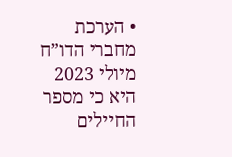• הערכת מחברי הדו”ח מיולי 2023 היא כי מספר החיילים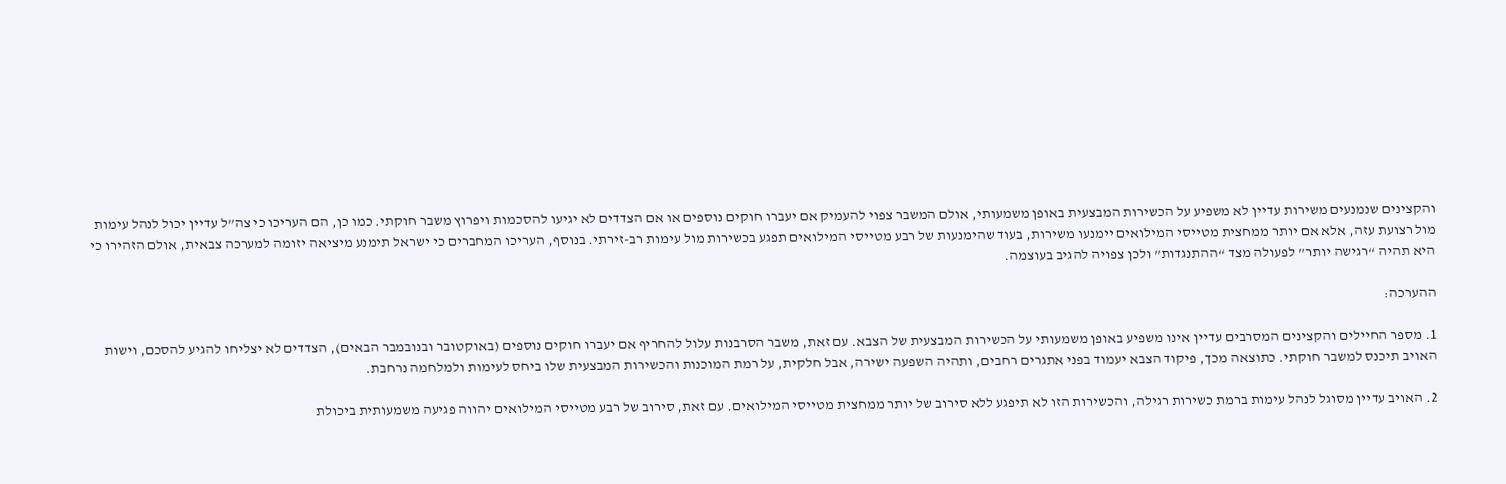והקצינים שנמנעים משירות עדיין לא משפיע על הכשירות המבצעית באופן משמעותי, אולם המשבר צפוי להעמיק אם יעברו חוקים נוספים או אם הצדדים לא יגיעו להסכמות ויפרוץ משבר חוקתי. כמו כן, הם העריכו כי צה”ל עדיין יכול לנהל עימות מול רצועת עזה, אלא אם יותר ממחצית מטייסי המילואים יימנעו משירות, בעוד שהימנעות של רבע מטייסי המילואים תפגע בכשירות מול עימות רב-זירתי. בנוסף, העריכו המחברים כי ישראל תימנע מיציאה יזומה למערכה צבאית, אולם הזהירו כי היא תהיה “רגישה יותר” לפעולה מצד “ההתנגדות” ולכן צפויה להגיב בעוצמה.

ההערכה:

1. מספר החיילים והקצינים המסרבים עדיין אינו משפיע באופן משמעותי על הכשירות המבצעית של הצבא. עם זאת, משבר הסרבנות עלול להחריף אם יעברו חוקים נוספים (באוקטובר ובנובמבר הבאים), הצדדים לא יצליחו להגיע להסכם, וישות האויב תיכנס למשבר חוקתי. כתוצאה מכך, פיקוד הצבא יעמוד בפני אתגרים רחבים, ותהיה השפעה ישירה, אבל חלקית, על רמת המוכנות והכשירות המבצעית שלו ביחס לעימות ולמלחמה נרחבת.

2. האויב עדיין מסוגל לנהל עימות ברמת כשירות רגילה, והכשירות הזו לא תיפגע ללא סירוב של יותר ממחצית מטייסי המילואים. עם זאת, סירוב של רבע מטייסי המילואים יהווה פגיעה משמעותית ביכולת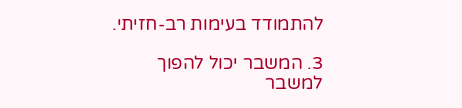להתמודד בעימות רב-חזיתי.

3. המשבר יכול להפוך למשבר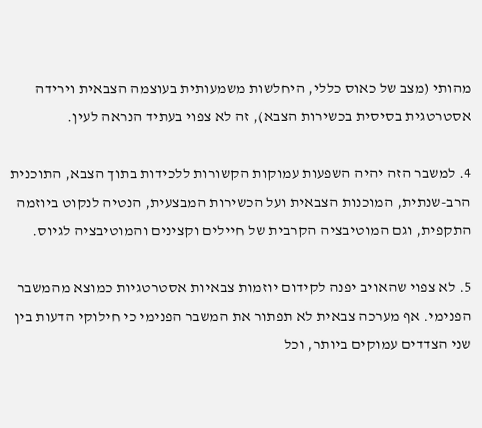מהותי (מצב של כאוס כללי, היחלשות משמעותית בעוצמה הצבאית וירידה אסטרטגית בסיסית בכשירות הצבא), זה לא צפוי בעתיד הנראה לעין.

4. למשבר הזה יהיה השפעות עמוקות הקשורות ללכידות בתוך הצבא, התוכנית הרב-שנתית, המוכנות הצבאית ועל הכשירות המבצעית, הנטיה לנקוט ביוזמה התקפית, וגם המוטיבציה הקרבית של חיילים וקצינים והמוטיבציה לגיוס.

5. לא צפוי שהאויב יפנה לקידום יוזמות צבאיות אסטרטגיות כמוצא מהמשבר הפנימי. אף מערכה צבאית לא תפתור את המשבר הפנימי כי חילוקי הדעות בין שני הצדדים עמוקים ביותר, וכל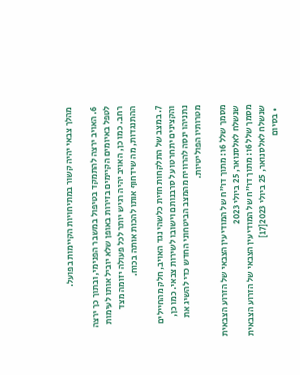מהלך צבאי יהיה קשור במתיחויות הקיימות בפועל.

6. האויב ירצה להתמקד בטיפול במשבר הפנימי, ובתוך כך ירצה לטפל באיומים הקיימים בזירות באופן שלא יוביל אותו לעימות רחב. כמו כן, האויב יהיה רגיש יותר לכל פעולה יזומה מצד ההתנגדות, מה שידחוף אותו להכות אותה בכוח.

7. במצב של התלקחות חזית כלשהי נגד האויב, חלק מהחיילים והקצינים יתחרטו על סרבנותם וישובו לשירות צבאי. כמו כן, נתניהו ינסה להרוויח מהמצב הביטחוני החדש כדי להשיג את מטרותיו הפוליטיות.

מסמך שלל 6ו: מתוך דו"ח של המודיעין הצבאי של הזרוע הצבאית שנשלח לאלסנואר, 25 ביולי 2023
מסמך שלל 6ו: מתוך דו”ח של המודיעין הצבאי של הזרוע הצבאית שנשלח לאלסנואר, 25 ביולי 2023[17]
  • בסיום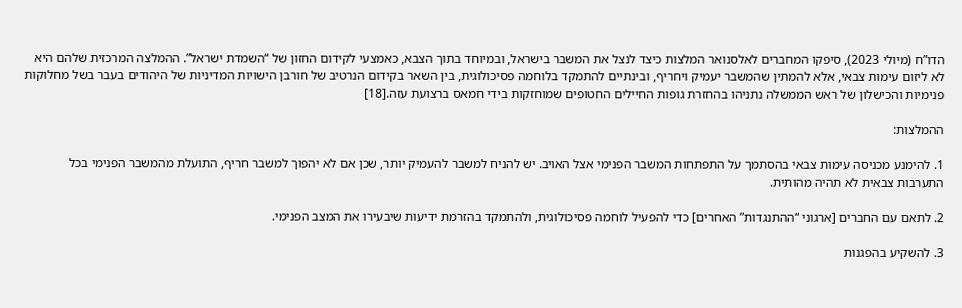הדו”ח (מיולי 2023), סיפקו המחברים לאלסנואר המלצות כיצד לנצל את המשבר בישראל, ובמיוחד בתוך הצבא, כאמצעי לקידום החזון של “השמדת ישראל”. ההמלצה המרכזית שלהם היא לא ליזום עימות צבאי, אלא להמתין שהמשבר יעמיק ויחריף, ובינתיים להתמקד בלוחמה פסיכולוגית, בין השאר בקידום הנרטיב של חורבן הישויות המדיניות של היהודים בעבר בשל מחלוקות פנימיות והכישלון של ראש הממשלה נתניהו בהחזרת גופות החיילים החטופים שמוחזקות בידי חמאס ברצועת עזה.[18]

ההמלצות:

1. להימנע מכניסה עימות צבאי בהסתמך על התפתחות המשבר הפנימי אצל האויב. יש להניח למשבר להעמיק יותר, שכן אם לא יהפוך למשבר חריף, התועלת מהמשבר הפנימי בכל התערבות צבאית לא תהיה מהותית.

2. לתאם עם החברים [ארגוני “ההתנגדות” האחרים] כדי להפעיל לוחמה פסיכולוגית, ולהתמקד בהזרמת ידיעות שיבעירו את המצב הפנימי.

3. להשקיע בהפגנות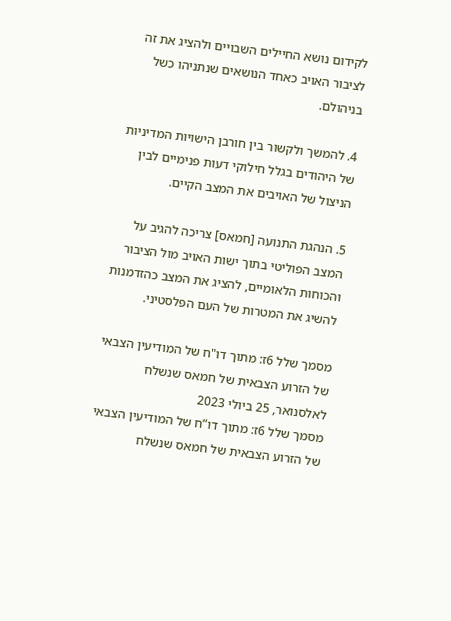לקידום נושא החיילים השבויים ולהציג את זה לציבור האויב כאחד הנושאים שנתניהו כשל בניהולם.

4. להמשך ולקשור בין חורבן הישויות המדיניות של היהודים בגלל חילוקי דעות פנימיים לבין הניצול של האויבים את המצב הקיים.

5. הנהגת התנועה [חמאס] צריכה להגיב על המצב הפוליטי בתוך ישות האויב מול הציבור והכוחות הלאומיים, להציג את המצב כהזדמנות להשיג את המטרות של העם הפלסטיני.

מסמך שלל 6ז: מתוך דו"ח של המודיעין הצבאי של הזרוע הצבאית של חמאס שנשלח לאלסנואר, 25 ביולי 2023
מסמך שלל 6ז: מתוך דו”ח של המודיעין הצבאי של הזרוע הצבאית של חמאס שנשלח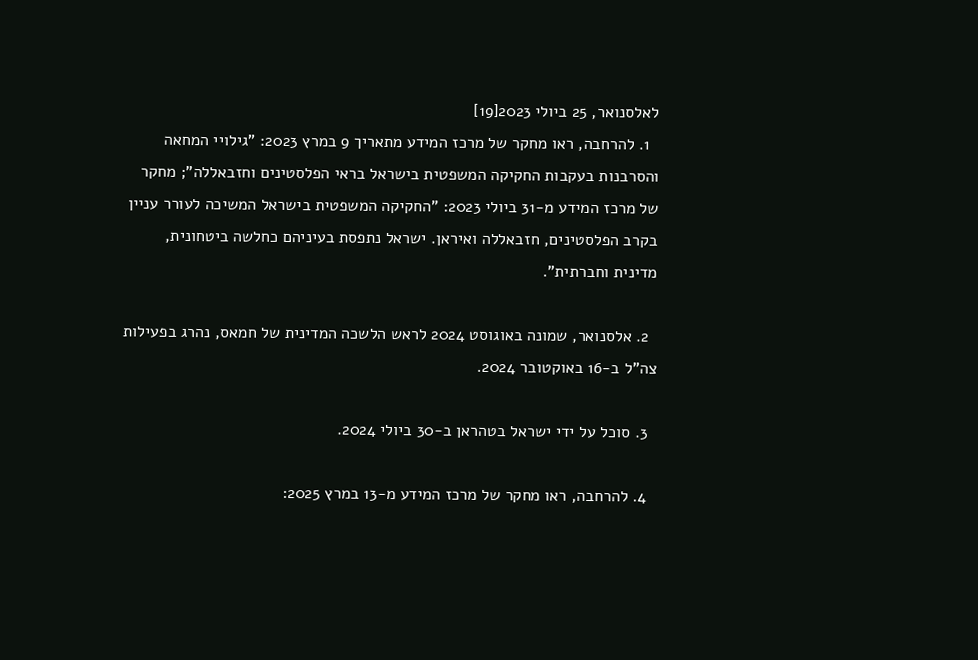לאלסנואר, 25 ביולי 2023[19]
  1. להרחבה, ראו מחקר של מרכז המידע מתאריך 9 במרץ 2023: "גילויי המחאה והסרבנות בעקבות החקיקה המשפטית בישראל בראי הפלסטינים וחזבאללה"; מחקר של מרכז המידע מ-31 ביולי 2023: "החקיקה המשפטית בישראל המשיכה לעורר עניין בקרב הפלסטינים, חזבאללה ואיראן. ישראל נתפסת בעיניהם כחלשה ביטחונית, מדינית וחברתית".

  2. אלסנואר, שמונה באוגוסט 2024 לראש הלשכה המדינית של חמאס, נהרג בפעילות צה"ל ב-16 באוקטובר 2024.

  3. סוכל על ידי ישראל בטהראן ב-30 ביולי 2024.

  4. להרחבה, ראו מחקר של מרכז המידע מ-13 במרץ 2025: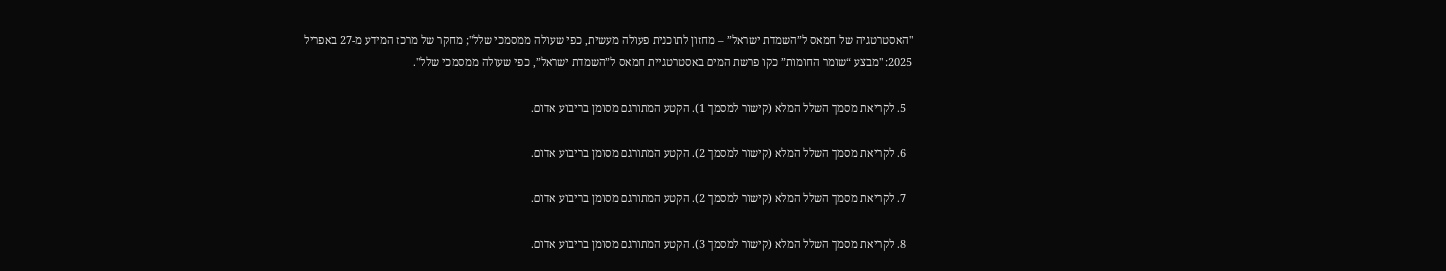"האסטרטגיה של חמאס ל”השמדת ישראל” – מחזון לתוכנית פעולה מעשית, כפי שעולה ממסמכי שלל"; מחקר של מרכז המידע מ-27 באפריל 2025: "מבצע “שומר החומות” כקו פרשת המים באסטרטגיית חמאס ל”השמדת ישראל”, כפי שעולה ממסמכי שלל".

  5. לקריאת מסמך השלל המלא (קישור למסמך 1). הקטע המתורגם מסומן בריבוע אדום.

  6. לקריאת מסמך השלל המלא (קישור למסמך 2). הקטע המתורגם מסומן בריבוע אדום.

  7. לקריאת מסמך השלל המלא (קישור למסמך 2). הקטע המתורגם מסומן בריבוע אדום.

  8. לקריאת מסמך השלל המלא (קישור למסמך 3). הקטע המתורגם מסומן בריבוע אדום.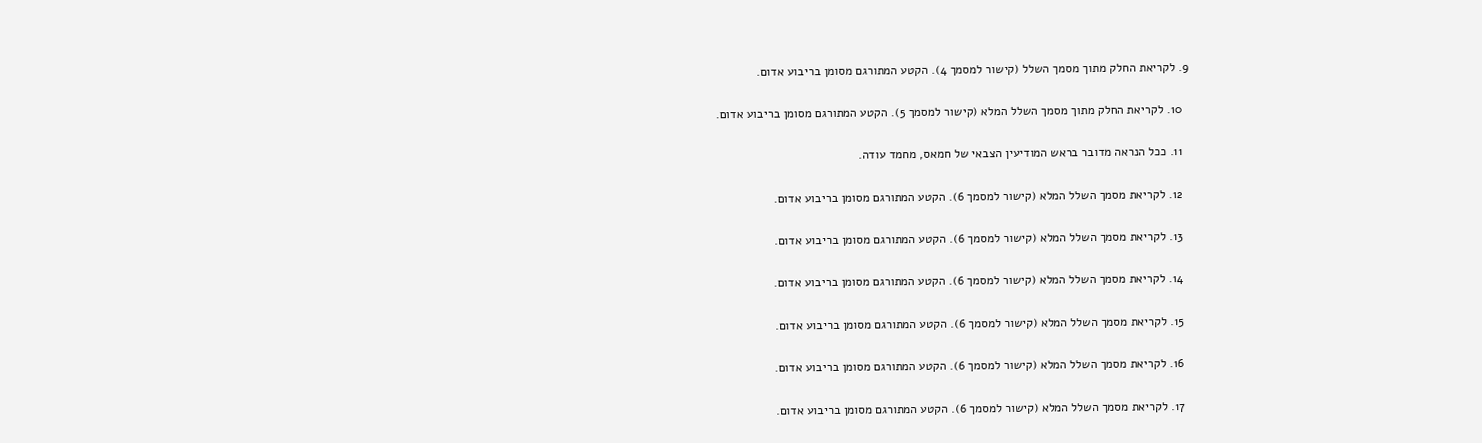9. לקריאת החלק מתוך מסמך השלל (קישור למסמך 4). הקטע המתורגם מסומן בריבוע אדום.

  10. לקריאת החלק מתוך מסמך השלל המלא (קישור למסמך 5). הקטע המתורגם מסומן בריבוע אדום.

  11. ככל הנראה מדובר בראש המודיעין הצבאי של חמאס, מחמד עודה.

  12. לקריאת מסמך השלל המלא (קישור למסמך 6). הקטע המתורגם מסומן בריבוע אדום.

  13. לקריאת מסמך השלל המלא (קישור למסמך 6). הקטע המתורגם מסומן בריבוע אדום.

  14. לקריאת מסמך השלל המלא (קישור למסמך 6). הקטע המתורגם מסומן בריבוע אדום.

  15. לקריאת מסמך השלל המלא (קישור למסמך 6). הקטע המתורגם מסומן בריבוע אדום.

  16. לקריאת מסמך השלל המלא (קישור למסמך 6). הקטע המתורגם מסומן בריבוע אדום.

  17. לקריאת מסמך השלל המלא (קישור למסמך 6). הקטע המתורגם מסומן בריבוע אדום.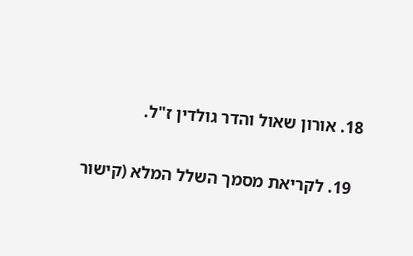18. אורון שאול והדר גולדין ז"ל.

  19. לקריאת מסמך השלל המלא (קישור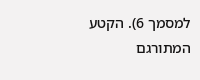למסמך 6). הקטע המתורגם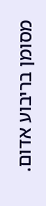מסומן בריבוע אדום.